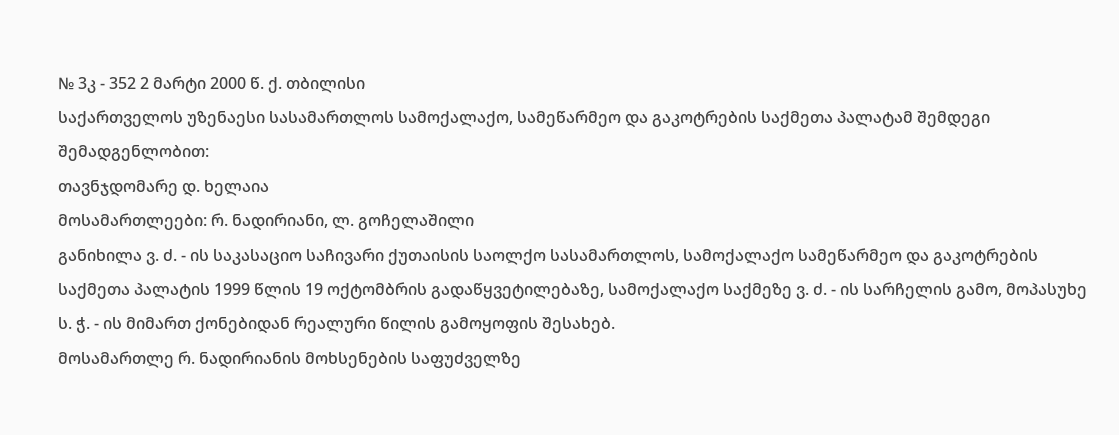№ 3კ - 352 2 მარტი 2000 წ. ქ. თბილისი
საქართველოს უზენაესი სასამართლოს სამოქალაქო, სამეწარმეო და გაკოტრების საქმეთა პალატამ შემდეგი შემადგენლობით:
თავნჯდომარე დ. ხელაია
მოსამართლეები: რ. ნადირიანი, ლ. გოჩელაშილი
განიხილა ვ. ძ. - ის საკასაციო საჩივარი ქუთაისის საოლქო სასამართლოს, სამოქალაქო სამეწარმეო და გაკოტრების საქმეთა პალატის 1999 წლის 19 ოქტომბრის გადაწყვეტილებაზე, სამოქალაქო საქმეზე ვ. ძ. - ის სარჩელის გამო, მოპასუხე ს. ჭ. - ის მიმართ ქონებიდან რეალური წილის გამოყოფის შესახებ.
მოსამართლე რ. ნადირიანის მოხსენების საფუძველზე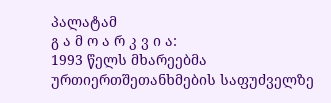პალატამ
გ ა მ ო ა რ კ ვ ი ა:
1993 წელს მხარეებმა ურთიერთშეთანხმების საფუძველზე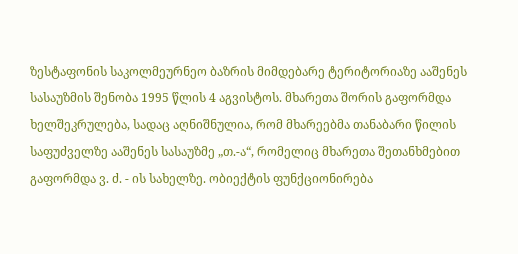ზესტაფონის საკოლმეურნეო ბაზრის მიმდებარე ტერიტორიაზე ააშენეს სასაუზმის შენობა 1995 წლის 4 აგვისტოს. მხარეთა შორის გაფორმდა ხელშეკრულება, სადაც აღნიშნულია, რომ მხარეებმა თანაბარი წილის საფუძველზე ააშენეს სასაუზმე „თ.-ა“, რომელიც მხარეთა შეთანხმებით გაფორმდა ვ. ძ. - ის სახელზე. ობიექტის ფუნქციონირება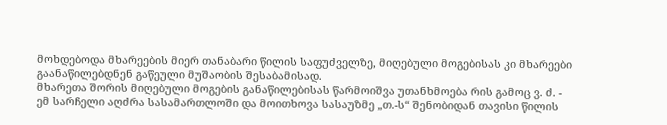მოხდებოდა მხარეების მიერ თანაბარი წილის საფუძველზე, მიღებული მოგებისას კი მხარეები გაანაწილებდნენ გაწეული მუშაობის შესაბამისად.
მხარეთა შორის მიღებული მოგების განაწილებისას წარმოიშვა უთანხმოება რის გამოც ვ. ძ. - ემ სარჩელი აღძრა სასამართლოში და მოითხოვა სასაუზმე „თ.-ს“ შენობიდან თავისი წილის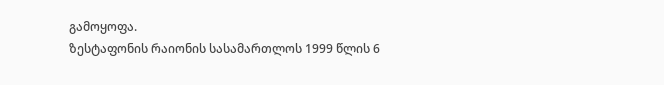გამოყოფა.
ზესტაფონის რაიონის სასამართლოს 1999 წლის 6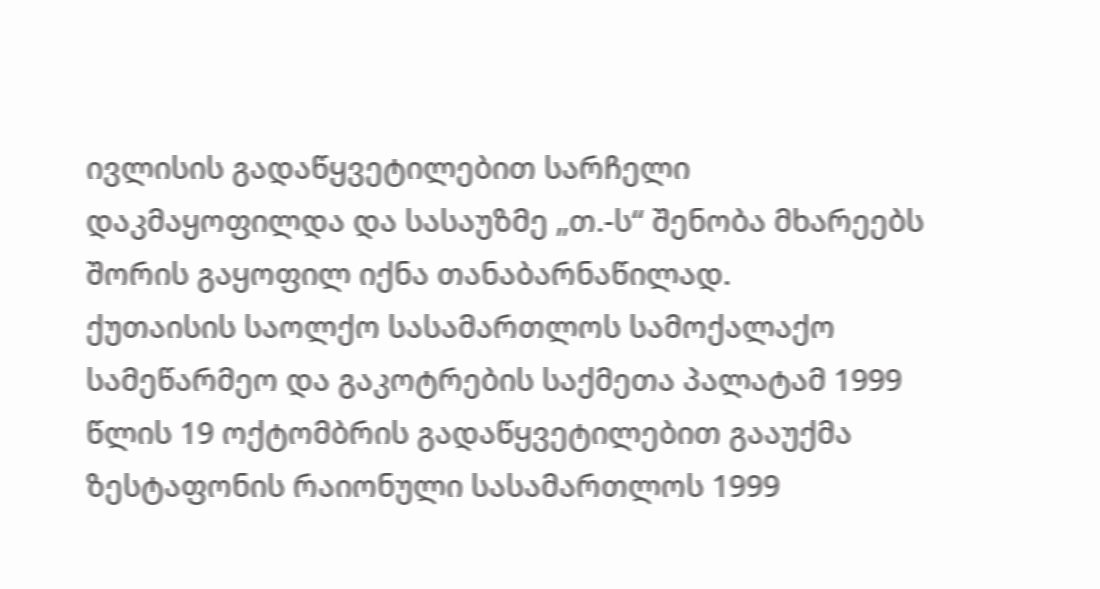ივლისის გადაწყვეტილებით სარჩელი დაკმაყოფილდა და სასაუზმე „თ.-ს“ შენობა მხარეებს შორის გაყოფილ იქნა თანაბარნაწილად.
ქუთაისის საოლქო სასამართლოს სამოქალაქო სამეწარმეო და გაკოტრების საქმეთა პალატამ 1999 წლის 19 ოქტომბრის გადაწყვეტილებით გააუქმა ზესტაფონის რაიონული სასამართლოს 1999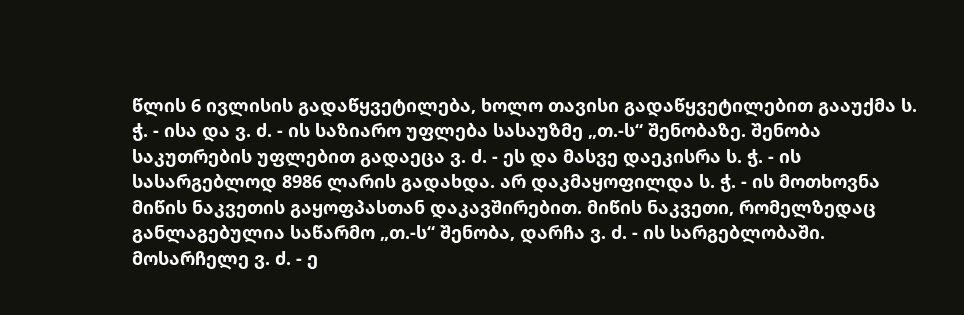წლის 6 ივლისის გადაწყვეტილება, ხოლო თავისი გადაწყვეტილებით გააუქმა ს. ჭ. - ისა და ვ. ძ. - ის საზიარო უფლება სასაუზმე „თ.-ს“ შენობაზე. შენობა საკუთრების უფლებით გადაეცა ვ. ძ. - ეს და მასვე დაეკისრა ს. ჭ. - ის სასარგებლოდ 8986 ლარის გადახდა. არ დაკმაყოფილდა ს. ჭ. - ის მოთხოვნა მიწის ნაკვეთის გაყოფპასთან დაკავშირებით. მიწის ნაკვეთი, რომელზედაც განლაგებულია საწარმო „თ.-ს“ შენობა, დარჩა ვ. ძ. - ის სარგებლობაში.
მოსარჩელე ვ. ძ. - ე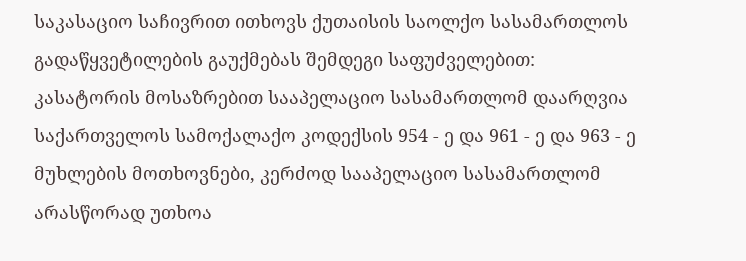საკასაციო საჩივრით ითხოვს ქუთაისის საოლქო სასამართლოს გადაწყვეტილების გაუქმებას შემდეგი საფუძველებით:
კასატორის მოსაზრებით სააპელაციო სასამართლომ დაარღვია საქართველოს სამოქალაქო კოდექსის 954 - ე და 961 - ე და 963 - ე მუხლების მოთხოვნები, კერძოდ სააპელაციო სასამართლომ არასწორად უთხოა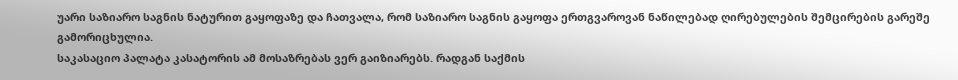უარი საზიარო საგნის ნატურით გაყოფაზე და ჩათვალა, რომ საზიარო საგნის გაყოფა ერთგვაროვან ნაწილებად ღირებულების შემცირების გარეშე გამორიცხულია.
საკასაციო პალატა კასატორის ამ მოსაზრებას ვერ გაიზიარებს. რადგან საქმის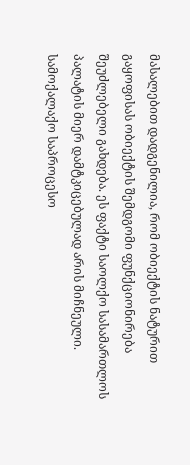მასალებით დადგენილია, რომ ობიექტის ნატურით გაყოფისას ობიექტის შემდგომი ფუნქციონირება შეუძლებელი გახდება. ეს ფაქტი საოლქო სასამართლოს პალატის მიერ დამტკიცებულად არის მიჩნეული. სამოქალაქო საპროცესო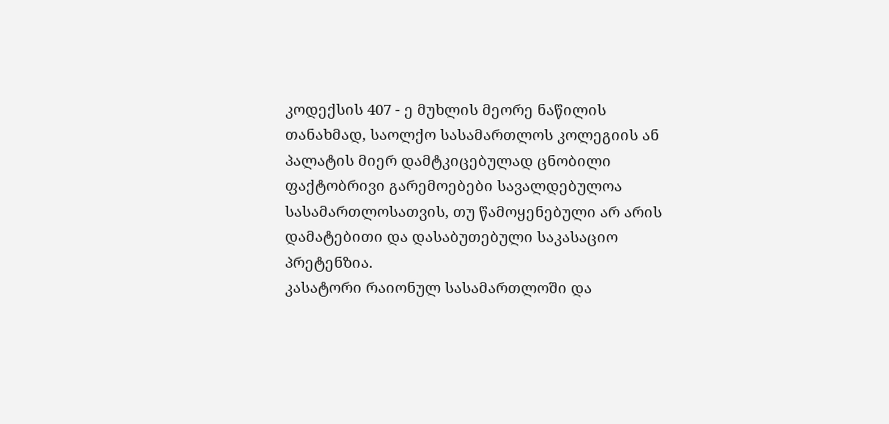კოდექსის 407 - ე მუხლის მეორე ნაწილის თანახმად, საოლქო სასამართლოს კოლეგიის ან პალატის მიერ დამტკიცებულად ცნობილი ფაქტობრივი გარემოებები სავალდებულოა სასამართლოსათვის, თუ წამოყენებული არ არის დამატებითი და დასაბუთებული საკასაციო პრეტენზია.
კასატორი რაიონულ სასამართლოში და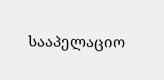სააპელაციო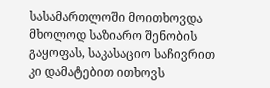სასამართლოში მოითხოვდა მხოლოდ საზიარო შენობის გაყოფას, საკასაციო საჩივრით კი დამატებით ითხოვს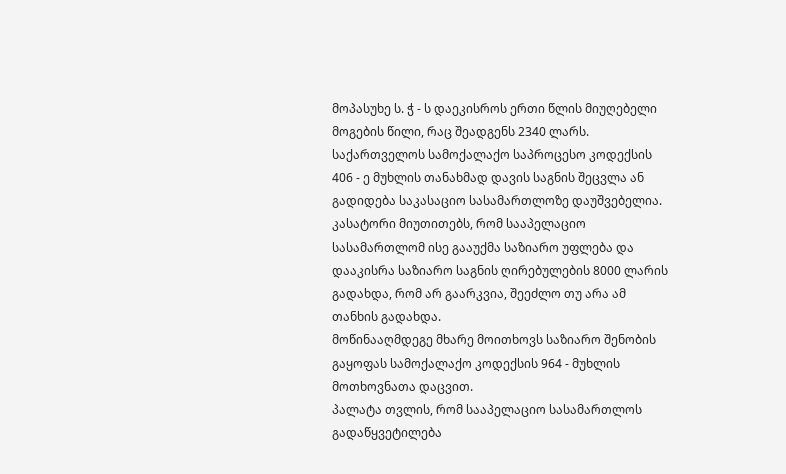მოპასუხე ს. ჭ - ს დაეკისროს ერთი წლის მიუღებელი მოგების წილი, რაც შეადგენს 2340 ლარს.
საქართველოს სამოქალაქო საპროცესო კოდექსის 406 - ე მუხლის თანახმად დავის საგნის შეცვლა ან გადიდება საკასაციო სასამართლოზე დაუშვებელია.
კასატორი მიუთითებს, რომ სააპელაციო სასამართლომ ისე გააუქმა საზიარო უფლება და დააკისრა საზიარო საგნის ღირებულების 8000 ლარის გადახდა, რომ არ გაარკვია, შეეძლო თუ არა ამ თანხის გადახდა.
მოწინააღმდეგე მხარე მოითხოვს საზიარო შენობის გაყოფას სამოქალაქო კოდექსის 964 - მუხლის მოთხოვნათა დაცვით.
პალატა თვლის, რომ სააპელაციო სასამართლოს გადაწყვეტილება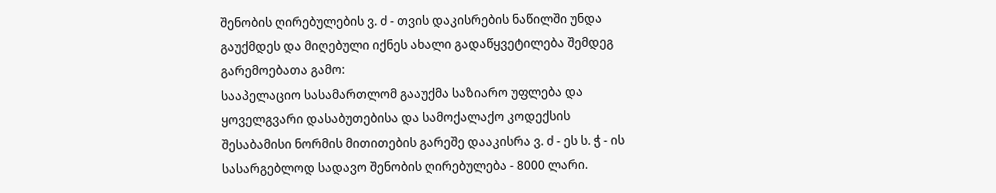შენობის ღირებულების ვ. ძ - თვის დაკისრების ნაწილში უნდა გაუქმდეს და მიღებული იქნეს ახალი გადაწყვეტილება შემდეგ გარემოებათა გამო:
სააპელაციო სასამართლომ გააუქმა საზიარო უფლება და ყოველგვარი დასაბუთებისა და სამოქალაქო კოდექსის შესაბამისი ნორმის მითითების გარეშე დააკისრა ვ. ძ - ეს ს. ჭ - ის სასარგებლოდ სადავო შენობის ღირებულება - 8000 ლარი.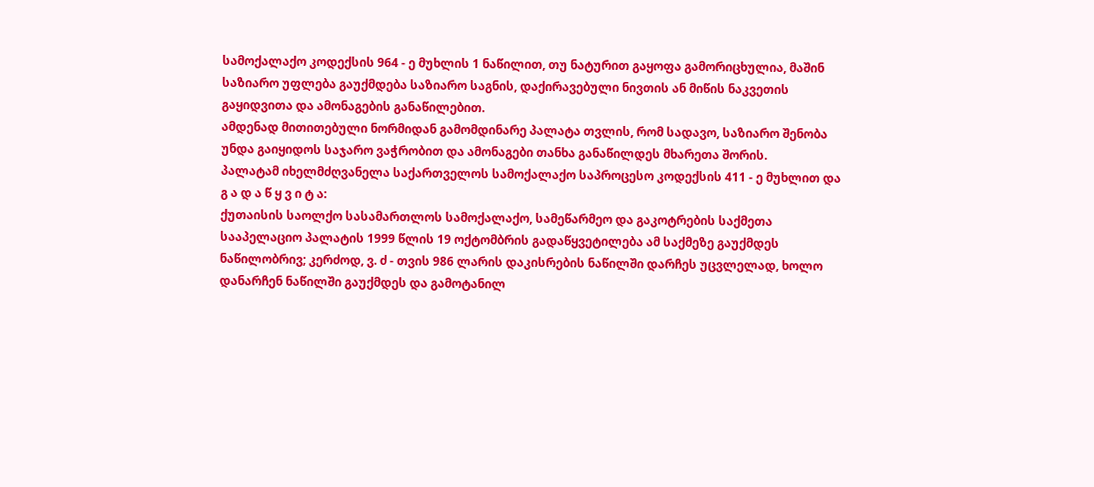სამოქალაქო კოდექსის 964 - ე მუხლის 1 ნაწილით, თუ ნატურით გაყოფა გამორიცხულია, მაშინ საზიარო უფლება გაუქმდება საზიარო საგნის, დაქირავებული ნივთის ან მიწის ნაკვეთის გაყიდვითა და ამონაგების განაწილებით.
ამდენად მითითებული ნორმიდან გამომდინარე პალატა თვლის, რომ სადავო, საზიარო შენობა უნდა გაიყიდოს საჯარო ვაჭრობით და ამონაგები თანხა განაწილდეს მხარეთა შორის.
პალატამ იხელმძღვანელა საქართველოს სამოქალაქო საპროცესო კოდექსის 411 - ე მუხლით და
გ ა დ ა წ ყ ვ ი ტ ა:
ქუთაისის საოლქო სასამართლოს სამოქალაქო, სამეწარმეო და გაკოტრების საქმეთა სააპელაციო პალატის 1999 წლის 19 ოქტომბრის გადაწყვეტილება ამ საქმეზე გაუქმდეს ნაწილობრივ; კერძოდ, ვ. ძ - თვის 986 ლარის დაკისრების ნაწილში დარჩეს უცვლელად, ხოლო დანარჩენ ნაწილში გაუქმდეს და გამოტანილ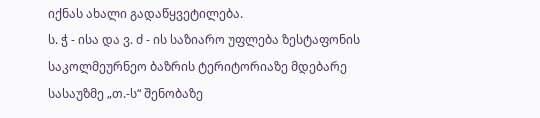იქნას ახალი გადაწყვეტილება.
ს. ჭ - ისა და ვ. ძ - ის საზიარო უფლება ზესტაფონის საკოლმეურნეო ბაზრის ტერიტორიაზე მდებარე სასაუზმე „თ.-ს“ შენობაზე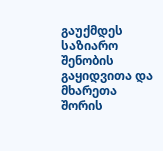გაუქმდეს საზიარო შენობის გაყიდვითა და მხარეთა შორის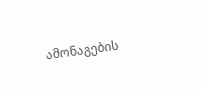ამონაგების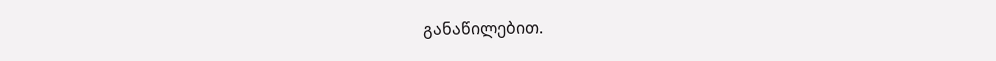განაწილებით.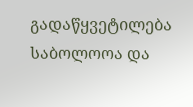გადაწყვეტილება საბოლოოა და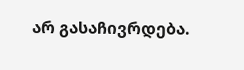არ გასაჩივრდება.